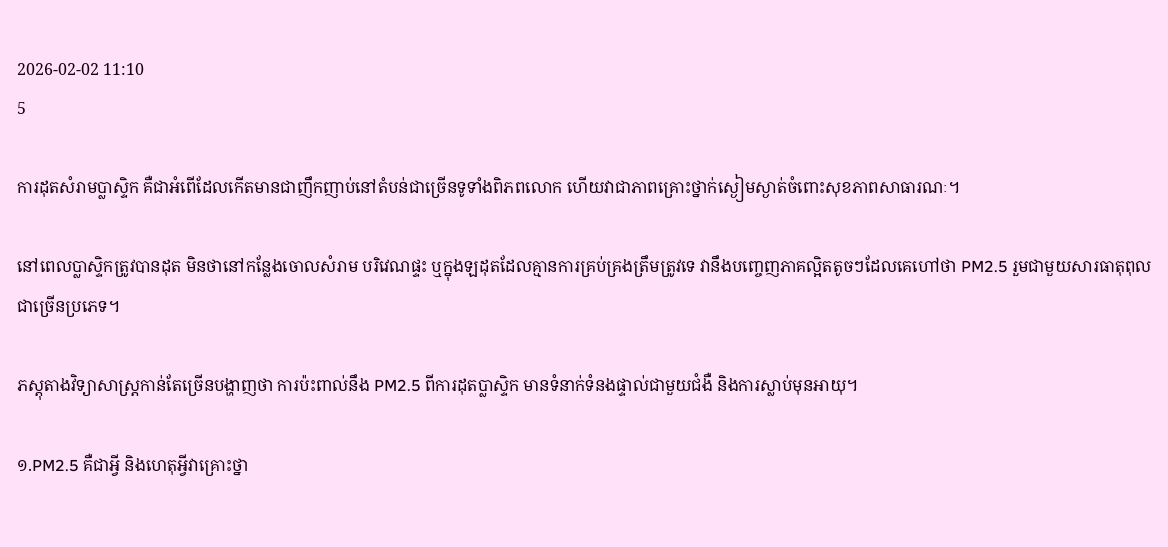2026-02-02 11:10
5

ការដុតសំរាមប្លាស្ទិក គឺជាអំពើដែលកើតមានជាញឹកញាប់នៅតំបន់ជាច្រើនទូទាំងពិភពលោក ហើយវាជាភាពគ្រោះថ្នាក់ស្ងៀមស្ងាត់ចំពោះសុខភាពសាធារណៈ។

នៅពេលប្លាស្ទិកត្រូវបានដុត មិនថានៅកន្លែងចោលសំរាម បរិវេណផ្ទះ ឬក្នុងឡដុតដែលគ្មានការគ្រប់គ្រងត្រឹមត្រូវទេ វានឹងបញ្ចេញភាគល្អិតតូចៗដែលគេហៅថា PM2.5 រួមជាមួយសារធាតុពុលជាច្រើនប្រភេទ។

ភស្តុតាងវិទ្យាសាស្ត្រកាន់តែច្រើនបង្ហាញថា ការប៉ះពាល់នឹង PM2.5 ពីការដុតប្លាស្ទិក មានទំនាក់ទំនងផ្ទាល់ជាមួយជំងឺ និងការស្លាប់មុនអាយុ។

១.PM2.5 គឺជាអ្វី និងហេតុអ្វីវាគ្រោះថ្នា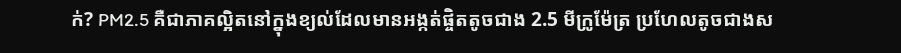ក់? PM2.5 គឺជាភាគល្អិតនៅក្នុងខ្យល់ដែលមានអង្កត់ផ្ចិតតូចជាង 2.5 មីក្រូម៉ែត្រ ប្រហែលតូចជាងស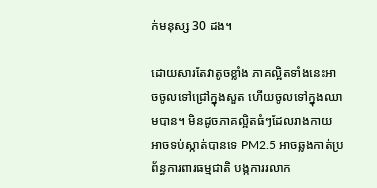ក់មនុស្ស 30 ដង។

ដោយសារតែវាតូចខ្លាំង ភាគល្អិតទាំងនេះអាចចូលទៅជ្រៅក្នុងសួត ហើយចូលទៅក្នុងឈាមបាន។ មិនដូចភាគល្អិតធំៗដែលរាងកាយអាចទប់ស្កាត់បានទេ PM2.5 អាចឆ្លងកាត់ប្រព័ន្ធការពារធម្មជាតិ បង្កការរលាក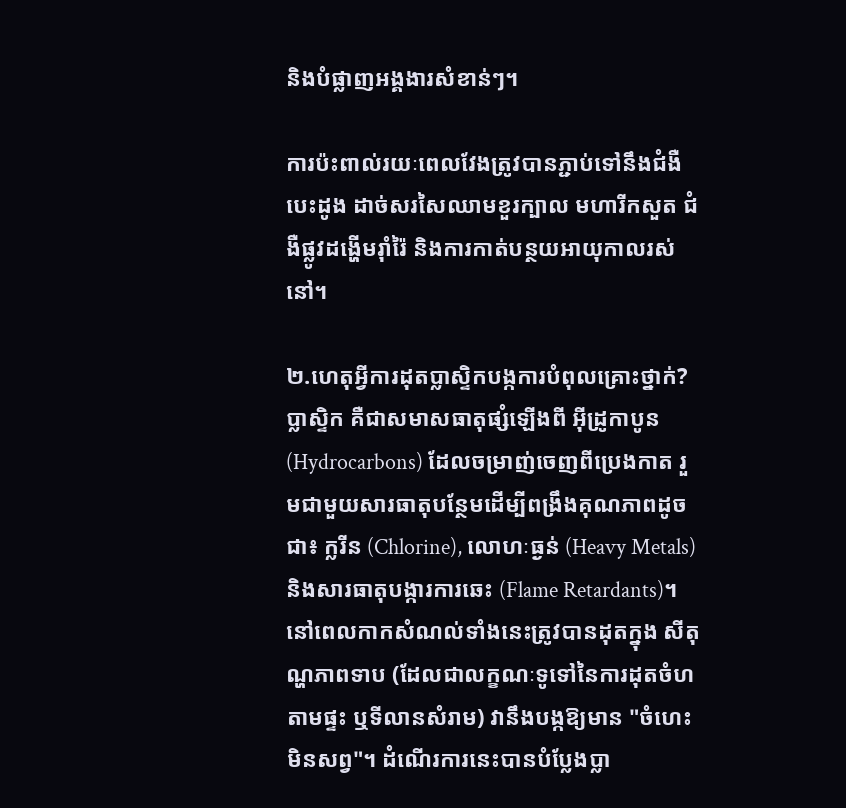និងបំផ្លាញអង្គងារសំខាន់ៗ។

ការប៉ះពាល់រយៈពេលវែងត្រូវបានភ្ជាប់ទៅនឹងជំងឺបេះដូង ដាច់សរសៃឈាមខួរក្បាល មហារីកសួត ជំងឺផ្លូវដង្ហើមរ៉ាំរ៉ៃ និងការកាត់បន្ថយអាយុកាលរស់នៅ។

២.ហេតុអ្វីការដុតប្លាស្ទិកបង្កការបំពុលគ្រោះថ្នាក់? ប្លាស្ទិក គឺជាសមាសធាតុផ្សំឡើងពី អ៊ីដ្រូកាបូន (Hydrocarbons) ដែលចម្រាញ់ចេញពីប្រេងកាត រួមជាមួយសារធាតុបន្ថែមដើម្បីពង្រឹងគុណភាពដូចជា៖ ក្លរីន (Chlorine), លោហៈធ្ងន់ (Heavy Metals) និងសារធាតុបង្ការការឆេះ (Flame Retardants)។ នៅពេលកាកសំណល់ទាំងនេះត្រូវបានដុតក្នុង សីតុណ្ហភាពទាប (ដែលជាលក្ខណៈទូទៅនៃការដុតចំហតាមផ្ទះ ឬទីលានសំរាម) វានឹងបង្កឱ្យមាន "ចំហេះមិនសព្វ"។ ដំណើរការនេះបានបំប្លែងប្លា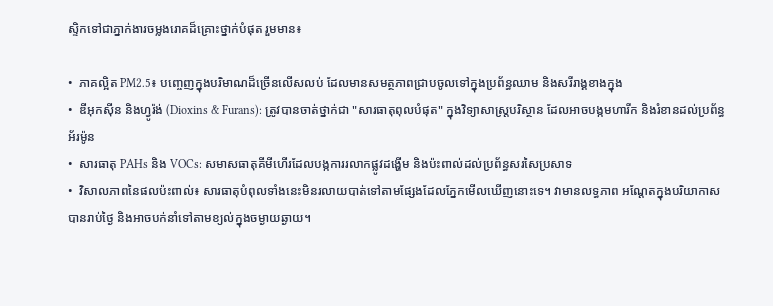ស្ទិកទៅជាភ្នាក់ងារចម្លងរោគដ៏គ្រោះថ្នាក់បំផុត រួមមាន៖

•  ភាគល្អិត PM2.5៖ បញ្ចេញក្នុងបរិមាណដ៏ច្រើនលើសលប់ ដែលមានសមត្ថភាពជ្រាបចូលទៅក្នុងប្រព័ន្ធឈាម និងសរីរាង្គខាងក្នុង
•  ឌីអុកស៊ីន និងហ្វូរ៉ង់ (Dioxins & Furans): ត្រូវបានចាត់ថ្នាក់ជា "សារធាតុពុលបំផុត" ក្នុងវិទ្យាសាស្ត្របរិស្ថាន ដែលអាចបង្កមហារីក និងរំខានដល់ប្រព័ន្ធអ័រម៉ូន
•  សារធាតុ PAHs និង VOCs: សមាសធាតុគីមីហើរដែលបង្កការរលាកផ្លូវដង្ហើម និងប៉ះពាល់ដល់ប្រព័ន្ធសរសៃប្រសាទ
•  វិសាលភាពនៃផលប៉ះពាល់៖ សារធាតុបំពុលទាំងនេះមិនរលាយបាត់ទៅតាមផ្សែងដែលភ្នែកមើលឃើញនោះទេ។ វាមានលទ្ធភាព អណ្តែតក្នុងបរិយាកាសបានរាប់ថ្ងៃ និងអាចបក់នាំទៅតាមខ្យល់ក្នុងចម្ងាយឆ្ងាយ។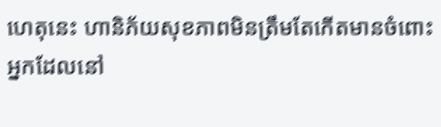ហេតុនេះ ហានិភ័យសុខភាពមិនត្រឹមតែកើតមានចំពោះអ្នកដែលនៅ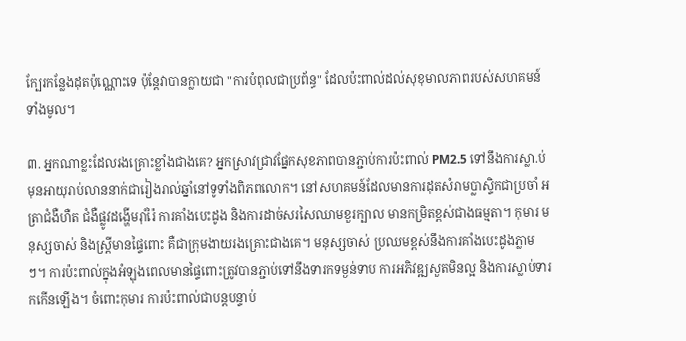ក្បែរកន្លែងដុតប៉ុណ្ណោះទេ ប៉ុន្តែវាបានក្លាយជា "ការបំពុលជាប្រព័ន្ធ" ដែលប៉ះពាល់ដល់សុខុមាលភាពរបស់សហគមន៍ទាំងមូល។

៣. អ្នកណាខ្លះដែលរងគ្រោះខ្លាំងជាងគេ? អ្នកស្រាវជ្រាវផ្នែកសុខភាពបានភ្ជាប់ការប៉ះពាល់ PM2.5 ទៅនឹងការស្លា.ប់មុនអាយុរាប់លាននាក់ជារៀងរាល់ឆ្នាំនៅទូទាំងពិភពលោក។ នៅសហគមន៍ដែលមានការដុតសំរាមប្លាស្ទិកជាប្រចាំ អត្រាជំងឺហឺត ជំងឺផ្លូវដង្ហើមរ៉ាំរ៉ៃ ការគាំងបេះដូង និងការដាច់សរសៃឈាមខួរក្បាល មានកម្រិតខ្ពស់ជាងធម្មតា។ កុមារ មនុស្សចាស់ និងស្ត្រីមានផ្ទៃពោះ គឺជាក្រុមងាយរងគ្រោះជាងគេ។ មនុស្សចាស់ ប្រឈមខ្ពស់នឹងការគាំងបេះដូងភ្លាមៗ។ ការប៉ះពាល់ក្នុងអំឡុងពេលមានផ្ទៃពោះត្រូវបានភ្ជាប់ទៅនឹងទារកទម្ងន់ទាប ការអភិវឌ្ឍសួតមិនល្អ និងការស្លាប់ទារកកើនឡើង។ ចំពោះកុមារ ការប៉ះពាល់ជាបន្តបន្ទាប់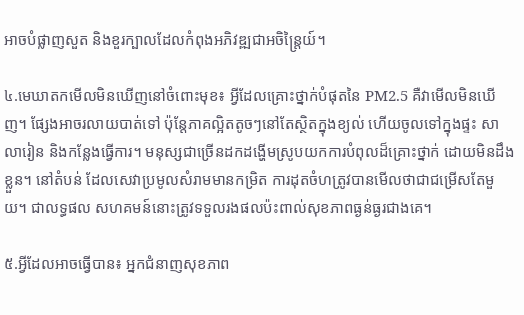អាចបំផ្លាញសួត និងខួរក្បាលដែលកំពុងអភិវឌ្ឍជាអចិន្ត្រៃយ៍។

៤.មេឃាតកមើលមិនឃើញនៅចំពោះមុខ៖ អ្វីដែលគ្រោះថ្នាក់បំផុតនៃ PM2.5 គឺវាមើលមិនឃើញ។ ផ្សែងអាចរលាយបាត់ទៅ ប៉ុន្តែភាគល្អិតតូចៗនៅតែស្ថិតក្នុងខ្យល់ ហើយចូលទៅក្នុងផ្ទះ សាលារៀន និងកន្លែងធ្វើការ។ មនុស្សជាច្រើនដកដង្ហើមស្រូបយកការបំពុលដ៏គ្រោះថ្នាក់ ដោយមិនដឹងខ្លួន។ នៅតំបន់ ដែលសេវាប្រមូលសំរាមមានកម្រិត ការដុតចំហត្រូវបានមើលថាជាជម្រើសតែមួយ។ ជាលទ្ធផល សហគមន៍នោះត្រូវទទួលរងផលប៉ះពាល់សុខភាពធ្ងន់ធ្ងរជាងគេ។

៥.អ្វីដែលអាចធ្វើបាន៖ អ្នកជំនាញសុខភាព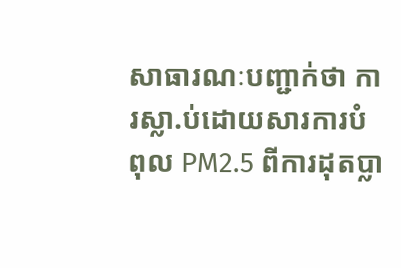សាធារណៈបញ្ជាក់ថា ការស្លា.ប់ដោយសារការបំពុល PM2.5 ពីការដុតប្លា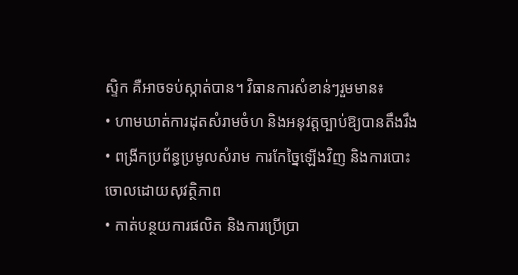ស្ទិក គឺអាចទប់ស្កាត់បាន។ វិធានការសំខាន់ៗរួមមាន៖
• ហាមឃាត់ការដុតសំរាមចំហ និងអនុវត្តច្បាប់ឱ្យបានតឹងរឹង
• ពង្រីកប្រព័ន្ធប្រមូលសំរាម ការកែច្នៃឡើងវិញ និងការបោះចោលដោយសុវត្ថិភាព
• កាត់បន្ថយការផលិត និងការប្រើប្រា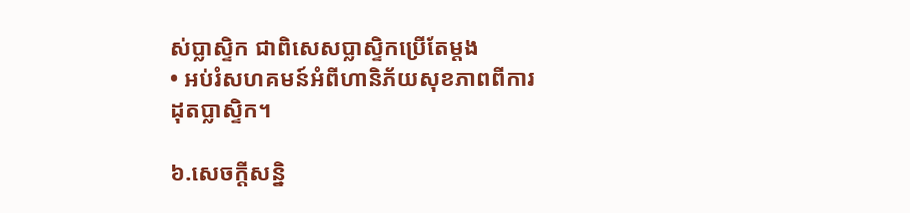ស់ប្លាស្ទិក ជាពិសេសប្លាស្ទិកប្រើតែម្តង
• អប់រំសហគមន៍អំពីហានិភ័យសុខភាពពីការដុតប្លាស្ទិក។

៦.សេចក្ដីសន្និ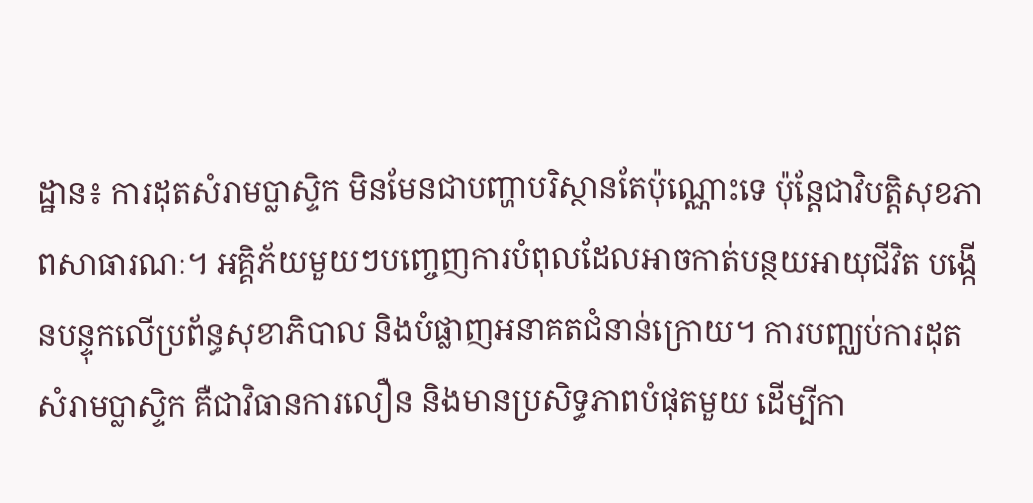ដ្ឋាន៖ ការដុតសំរាមប្លាស្ទិក មិនមែនជាបញ្ហាបរិស្ថានតែប៉ុណ្ណោះទេ ប៉ុន្តែជាវិបត្តិសុខភាពសាធារណៈ។ អគ្គិភ័យមួយៗបញ្ចេញការបំពុលដែលអាចកាត់បន្ថយអាយុជីវិត បង្កើនបន្ទុកលើប្រព័ន្ធសុខាភិបាល និងបំផ្លាញអនាគតជំនាន់ក្រោយ។ ការបញ្ឈប់ការដុតសំរាមប្លាស្ទិក គឺជាវិធានការលឿន និងមានប្រសិទ្ធភាពបំផុតមួយ ដើម្បីកា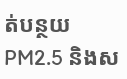ត់បន្ថយ PM2.5 និងស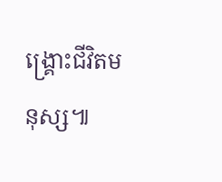ង្គ្រោះជីវិតមនុស្ស៕